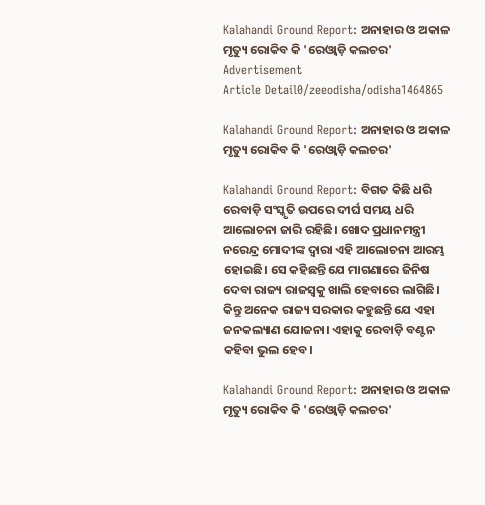Kalahandi Ground Report: ଅନାହାର ଓ ଅକାଳ ମୃତ୍ୟୁ ରୋକିବ କି 'ରେଓ୍ୱାଡ଼ି କଲଚର'
Advertisement
Article Detail0/zeeodisha/odisha1464865

Kalahandi Ground Report: ଅନାହାର ଓ ଅକାଳ ମୃତ୍ୟୁ ରୋକିବ କି 'ରେଓ୍ୱାଡ଼ି କଲଚର'

Kalahandi Ground Report: ବିଗତ କିଛି ଧରି ରେବାଡ଼ି ସଂସ୍କୃତି ଉପରେ ଦୀର୍ଘ ସମୟ ଧରି ଆଲୋଚନା ଜାରି ରହିଛି। ଖୋଦ ପ୍ରଧାନମନ୍ତ୍ରୀ ନରେନ୍ଦ୍ର ମୋଦୀଙ୍କ ଦ୍ୱାରା ଏହି ଆଲୋଚନା ଆରମ୍ଭ ହୋଇଛି। ସେ କହିଛନ୍ତି ଯେ ମାଗଣାରେ ଜିନିଷ ଦେବା ରାଜ୍ୟ ରାଜସ୍ୱକୁ ଖାଲି ହେବାରେ ଲାଗିଛି। କିନ୍ତୁ ଅନେକ ରାଜ୍ୟ ସରକାର କହୁଛନ୍ତି ଯେ ଏହା ଜନକଲ୍ୟାଣ ଯୋଜନା। ଏହାକୁ ରେବାଡ଼ି ବଣ୍ଟନ କହିବା ଭୁଲ ହେବ।

Kalahandi Ground Report: ଅନାହାର ଓ ଅକାଳ ମୃତ୍ୟୁ ରୋକିବ କି 'ରେଓ୍ୱାଡ଼ି କଲଚର'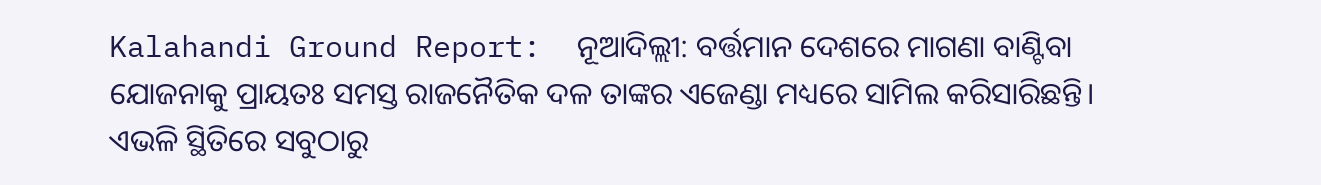Kalahandi Ground Report:  ନୂଆଦିଲ୍ଲୀ: ବର୍ତ୍ତମାନ ଦେଶରେ ମାଗଣା ବାଣ୍ଟିବା ଯୋଜନାକୁ ପ୍ରାୟତଃ ସମସ୍ତ ରାଜନୈତିକ ଦଳ ତାଙ୍କର ଏଜେଣ୍ଡା ମଧ୍ୟରେ ସାମିଲ କରିସାରିଛନ୍ତି। ଏଭଳି ସ୍ଥିତିରେ ସବୁଠାରୁ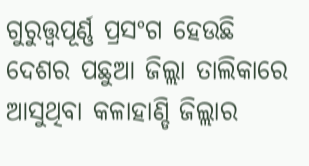ଗୁରୁତ୍ତ୍ୱପୂର୍ଣ୍ଣ ପ୍ରସଂଗ ହେଉଛି ଦେଶର ପଛୁଆ ଜିଲ୍ଲା ତାଲିକାରେ ଆସୁଥିବା କଳାହାଣ୍ଡି ଜିଲ୍ଲାର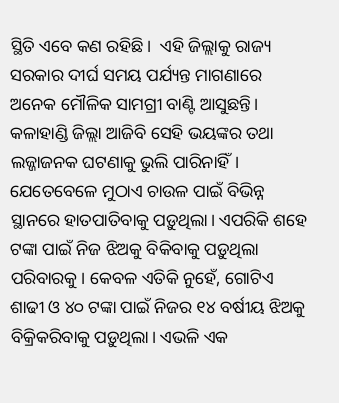ସ୍ଥିତି ଏବେ କଣ ରହିଛି।  ଏହି ଜିଲ୍ଲାକୁ ରାଜ୍ୟ ସରକାର ଦୀର୍ଘ ସମୟ ପର୍ଯ୍ୟନ୍ତ ମାଗଣାରେ ଅନେକ ମୌଳିକ ସାମଗ୍ରୀ ବାଣ୍ଟି ଆସୁଛନ୍ତି। କଳାହାଣ୍ଡି ଜିଲ୍ଲା ଆଜିବି ସେହି ଭୟଙ୍କର ତଥା ଲଜ୍ଜାଜନକ ଘଟଣାକୁ ଭୁଲି ପାରିନାହିଁ। ଯେତେବେଳେ ମୁଠାଏ ଚାଉଳ ପାଇଁ ବିଭିନ୍ନ ସ୍ଥାନରେ ହାତପାତିବାକୁ ପଡ଼ୁଥିଲା। ଏପରିକି ଶହେ ଟଙ୍କା ପାଇଁ ନିଜ ଝିଅକୁ ବିକିବାକୁ ପଡ଼ୁଥିଲା ପରିବାରକୁ। କେବଳ ଏତିକି ନୁହେଁ, ଗୋଟିଏ ଶାଢୀ ଓ ୪୦ ଟଙ୍କା ପାଇଁ ନିଜର ୧୪ ବର୍ଷୀୟ ଝିଅକୁ ବିକ୍ରିକରିବାକୁ ପଡ଼ୁଥିଲା। ଏଭଳି ଏକ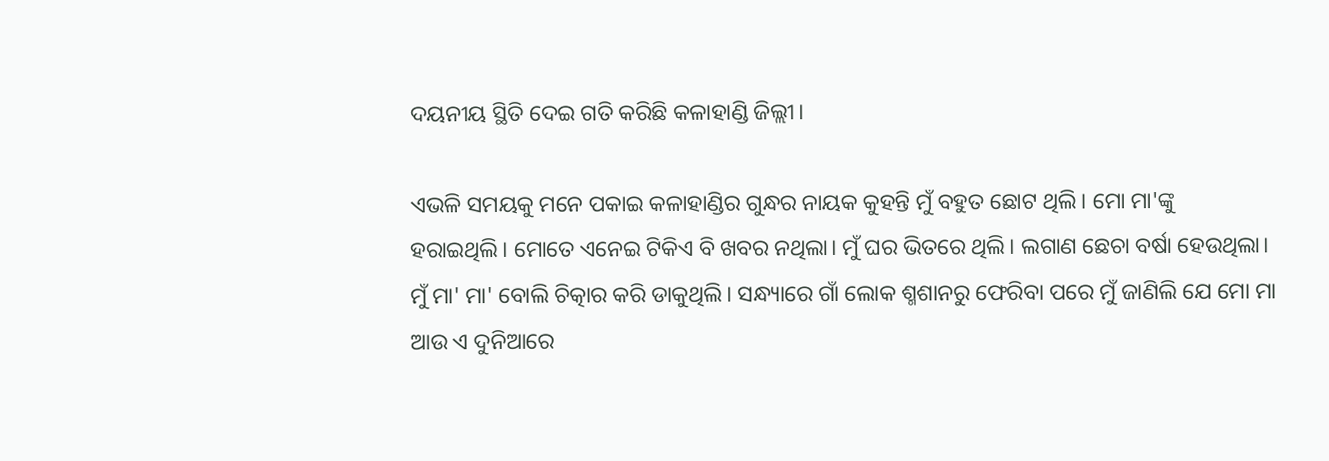ଦୟନୀୟ ସ୍ଥିତି ଦେଇ ଗତି କରିଛି କଳାହାଣ୍ଡି ଜିଲ୍ଲୀ।

ଏଭଳି ସମୟକୁ ମନେ ପକାଇ କଳାହାଣ୍ଡିର ଗୁନ୍ଧର ନାୟକ କୁହନ୍ତି ମୁଁ ବହୁତ ଛୋଟ ଥିଲି। ମୋ ମା'ଙ୍କୁ  ହରାଇଥିଲି। ମୋତେ ଏନେଇ ଟିକିଏ ବି ଖବର ନଥିଲା। ମୁଁ ଘର ଭିତରେ ଥିଲି। ଲଗାଣ ଛେଚା ବର୍ଷା ହେଉଥିଲା। ମୁଁ ମା' ମା' ବୋଲି ଚିତ୍କାର କରି ଡାକୁଥିଲି। ସନ୍ଧ୍ୟାରେ ଗାଁ ଲୋକ ଶ୍ମଶାନରୁ ଫେରିବା ପରେ ମୁଁ ଜାଣିଲି ଯେ ମୋ ମା ଆଉ ଏ ଦୁନିଆରେ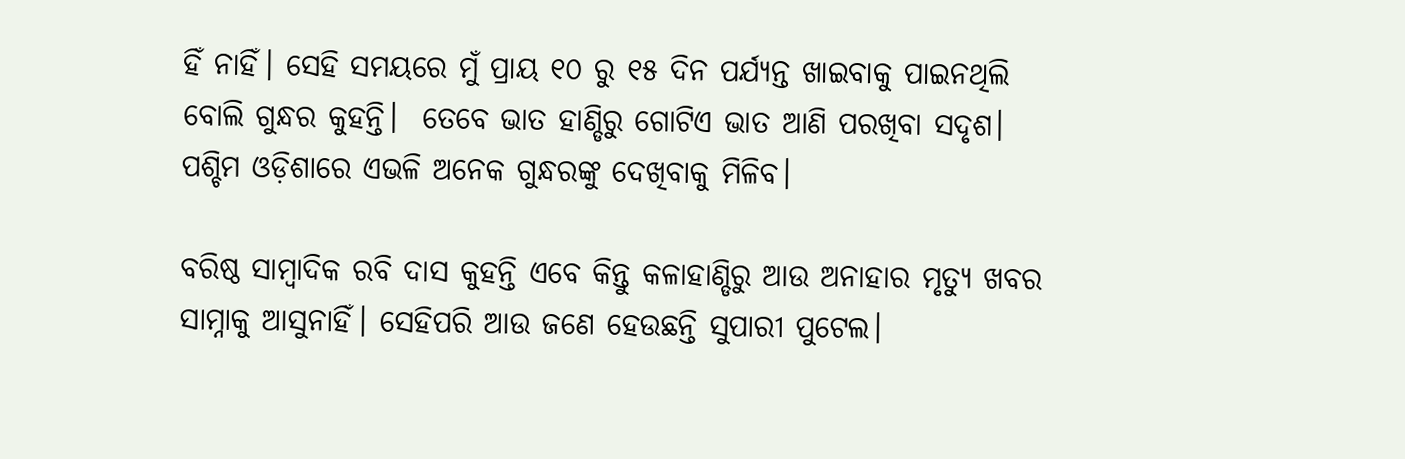ହିଁ ନାହିଁ। ସେହି ସମୟରେ ମୁଁ ପ୍ରାୟ ୧୦ ରୁ ୧୫ ଦିନ ପର୍ଯ୍ୟନ୍ତ ଖାଇବାକୁ ପାଇନଥିଲି ବୋଲି ଗୁନ୍ଧର କୁହନ୍ତି।  ତେବେ ଭାତ ହାଣ୍ଡିରୁ ଗୋଟିଏ ଭାତ ଆଣି ପରଖିବା ସଦୃଶ। ପଶ୍ଚିମ ଓଡ଼ିଶାରେ ଏଭଳି ଅନେକ ଗୁନ୍ଧରଙ୍କୁ ଦେଖିବାକୁ ମିଳିବ।

ବରିଷ୍ଠ ସାମ୍ବାଦିକ ରବି ଦାସ କୁହନ୍ତି ଏବେ କିନ୍ତୁ କଳାହାଣ୍ଡିରୁ ଆଉ ଅନାହାର ମୃତ୍ୟୁ ଖବର ସାମ୍ନାକୁ ଆସୁନାହିଁ। ସେହିପରି ଆଉ ଜଣେ ହେଉଛନ୍ତି ସୁପାରୀ ପୁଟେଲ।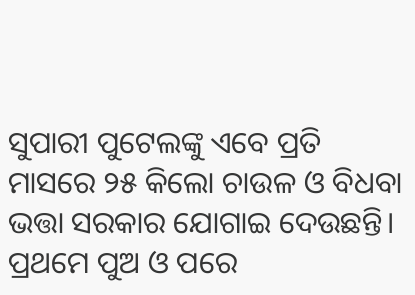ସୁପାରୀ ପୁଟେଲଙ୍କୁ ଏବେ ପ୍ରତି ମାସରେ ୨୫ କିଲୋ ଚାଉଳ ଓ ବିଧବା ଭତ୍ତା ସରକାର ଯୋଗାଇ ଦେଉଛନ୍ତି। ପ୍ରଥମେ ପୁଅ ଓ ପରେ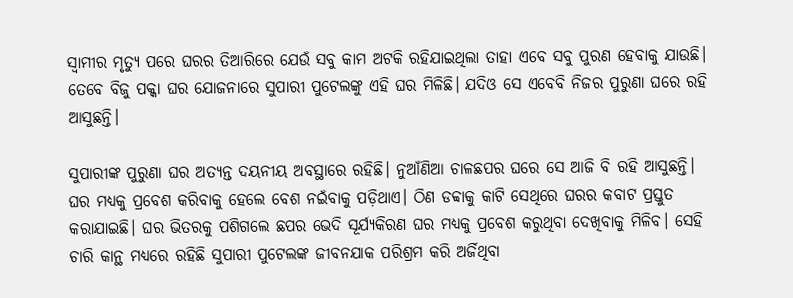ସ୍ୱାମୀର ମୃତ୍ୟୁ ପରେ ଘରର ତିଆରିରେ ଯେଉଁ ସବୁ କାମ ଅଟକି ରହିଯାଇଥିଲା ତାହା ଏବେ ସବୁ ପୁରଣ ହେବାକୁ ଯାଉଛି। ତେବେ ବିଜୁ ପକ୍କା ଘର ଯୋଜନାରେ ସୁପାରୀ ପୁଟେଲଙ୍କୁ ଏହି ଘର ମିଳିଛି। ଯଦିଓ ସେ ଏବେବି ନିଜର ପୁରୁଣା ଘରେ ରହି ଆସୁଛନ୍ତି।

ସୁପାରୀଙ୍କ ପୁରୁଣା ଘର ଅତ୍ୟନ୍ତ ଦୟନୀୟ ଅବସ୍ଥାରେ ରହିଛି। ନୁଆଁଣିଆ ଚାଳଛପର ଘରେ ସେ ଆଜି ବି ରହି ଆସୁଛନ୍ତି। ଘର ମଧ୍ୟକୁ ପ୍ରବେଶ କରିବାକୁ ହେଲେ ବେଶ ନଇଁବାକୁ ପଡ଼ିଥାଏ। ଠିଣ ଡବ୍ବାକୁ କାଟି ସେଥିରେ ଘରର କବାଟ ପ୍ରସ୍ତୁତ କରାଯାଇଛି। ଘର ଭିତରକୁ ପଶିଗଲେ ଛପର ଭେଦି ସୂର୍ଯ୍ୟକିରଣ ଘର ମଧ୍ୟକୁ ପ୍ରବେଶ କରୁଥିବା ଦେଖିବାକୁ ମିଳିବ। ସେହି ଚାରି କାନ୍ଥ ମଧ୍ୟରେ ରହିଛି ସୁପାରୀ ପୁଟେଲଙ୍କ ଜୀବନଯାକ ପରିଶ୍ରମ କରି ଅର୍ଜିଥିବା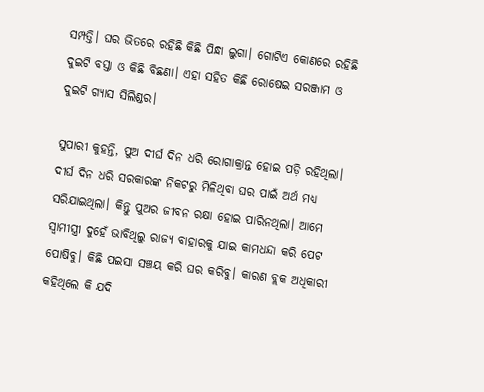ସମ୍ପତ୍ତି। ଘର ଭିତରେ ରହିଛି କିଛି ପିନ୍ଧା ଲୁଗା। ଗୋଟିଏ କୋଣରେ ରହିଛି ଦୁଇଟି ବସ୍ତା ଓ କିଛି ବିଛଣା। ଏହା ସହିତ କିଛି ରୋଷେଇ ସରଞ୍ଜାମ ଓ ଦୁଇଟି ଗ୍ୟାସ ସିଲିଣ୍ଡର।

ସୁପାରୀ କୁହନ୍ତି, ପୁଅ ଦୀର୍ଘ ଦିନ ଧରି ରୋଗାକ୍ରାନ୍ତ ହୋଇ ପଡ଼ି ରହିଥିଲା। ଦୀର୍ଘ ଦିନ ଧରି ସରକାରଙ୍କ ନିକଟରୁ ମିଳିଥିବା ଘର ପାଇଁ ଅର୍ଥ ମଧ୍ୟ ସରିଯାଇଥିଲା। କିନ୍ତୁ ପୁଅର ଜୀବନ ରକ୍ଷା ହୋଇ ପାରିନଥିଲା। ଆମେ ସ୍ୱାମୀସ୍ତ୍ରୀ ଦୁହେଁ ଭାବିଥିଲୁ ରାଜ୍ୟ ବାହାରକୁ ଯାଇ କାମଧନ୍ଦା କରି ପେଟ ପୋଷିବୁ। କିଛି ପଇସା ସଞ୍ଚୟ କରି ଘର କରିବୁ। କାରଣ ବ୍ଲକ ଅଧିକାରୀ କହିଥିଲେ କି ଯଦି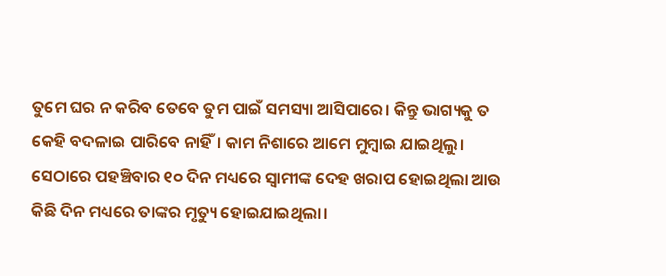ତୁମେ ଘର ନ କରିବ ତେବେ ତୁମ ପାଇଁ ସମସ୍ୟା ଆସିପାରେ। କିନ୍ତୁ ଭାଗ୍ୟକୁ ତ କେହି ବଦଳାଇ ପାରିବେ ନାହିଁ। କାମ ନିଶାରେ ଆମେ ମୁମ୍ବାଇ ଯାଇଥିଲୁ। ସେଠାରେ ପହଞ୍ଚିବାର ୧୦ ଦିନ ମଧ୍ୟରେ ସ୍ୱାମୀଙ୍କ ଦେହ ଖରାପ ହୋଇଥିଲା ଆଉ କିଛି ଦିନ ମଧ୍ୟରେ ତାଙ୍କର ମୃତ୍ୟୁ ହୋଇଯାଇଥିଲା।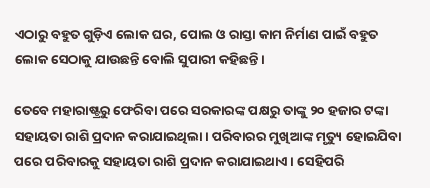ଏଠାରୁ ବହୁତ ଗୁଡ଼ିଏ ଲୋକ ଘର, ପୋଲ ଓ ରାସ୍ତା କାମ ନିର୍ମାଣ ପାଇଁ ବହୁତ ଲୋକ ସେଠାକୁ ଯାଉଛନ୍ତି ବୋଲି ସୁପାରୀ କହିଛନ୍ତି।

ତେବେ ମହାରାଷ୍ଟ୍ରରୁ ଫେରିବା ପରେ ସରକାରଙ୍କ ପକ୍ଷରୁ ତାଙ୍କୁ ୨୦ ହଜାର ଟଙ୍କା ସହାୟତା ରାଶି ପ୍ରଦାନ କରାଯାଇଥିଲା। ପରିବାରର ମୁଖିଆଙ୍କ ମୃତ୍ୟୁ ହୋଇଯିବା ପରେ ପରିବାରକୁ ସହାୟତା ରାଶି ପ୍ରଦାନ କରାଯାଇଥାଏ। ସେହିପରି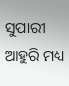ସୁପାରୀ ଆହୁରି ମଧ୍ୟ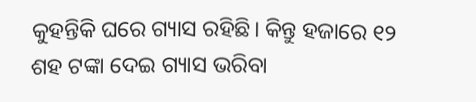କୁହନ୍ତିକି ଘରେ ଗ୍ୟାସ ରହିଛି। କିନ୍ତୁ ହଜାରେ ୧୨ ଶହ ଟଙ୍କା ଦେଇ ଗ୍ୟାସ ଭରିବା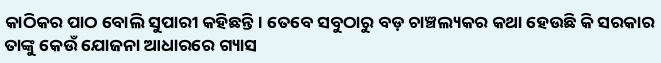କାଠିକର ପାଠ ବୋଲି ସୁପାରୀ କହିଛନ୍ତି। ତେବେ ସବୁଠାରୁ ବଡ଼ ଚାଞ୍ଚଲ୍ୟକର କଥା ହେଉଛି କି ସରକାର ତାଙ୍କୁ କେଉଁ ଯୋଜନା ଆଧାରରେ ଗ୍ୟାସ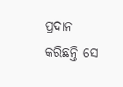ପ୍ରଦାନ କରିଛନ୍ତି ସେ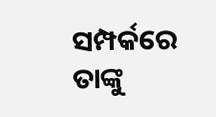ସମ୍ପର୍କରେ ତାଙ୍କୁ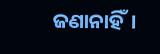ଜଣାନାହିଁ।